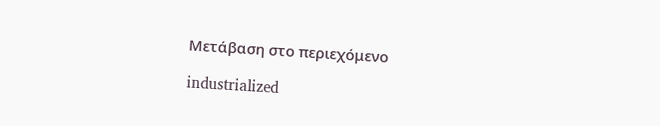Μετάβαση στο περιεχόμενο

industrialized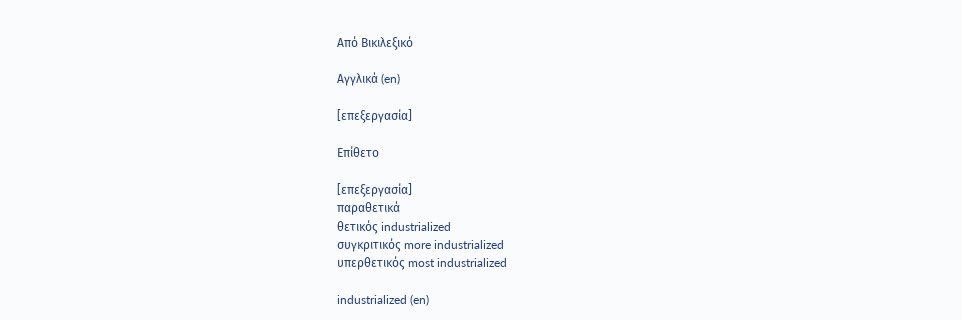Από Βικιλεξικό

Αγγλικά (en)

[επεξεργασία]

Επίθετο

[επεξεργασία]
παραθετικά
θετικός industrialized
συγκριτικός more industrialized
υπερθετικός most industrialized

industrialized (en)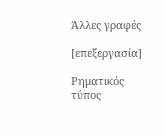Άλλες γραφές

[επεξεργασία]

Ρηματικός τύπος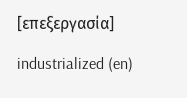[επεξεργασία]

industrialized (en)